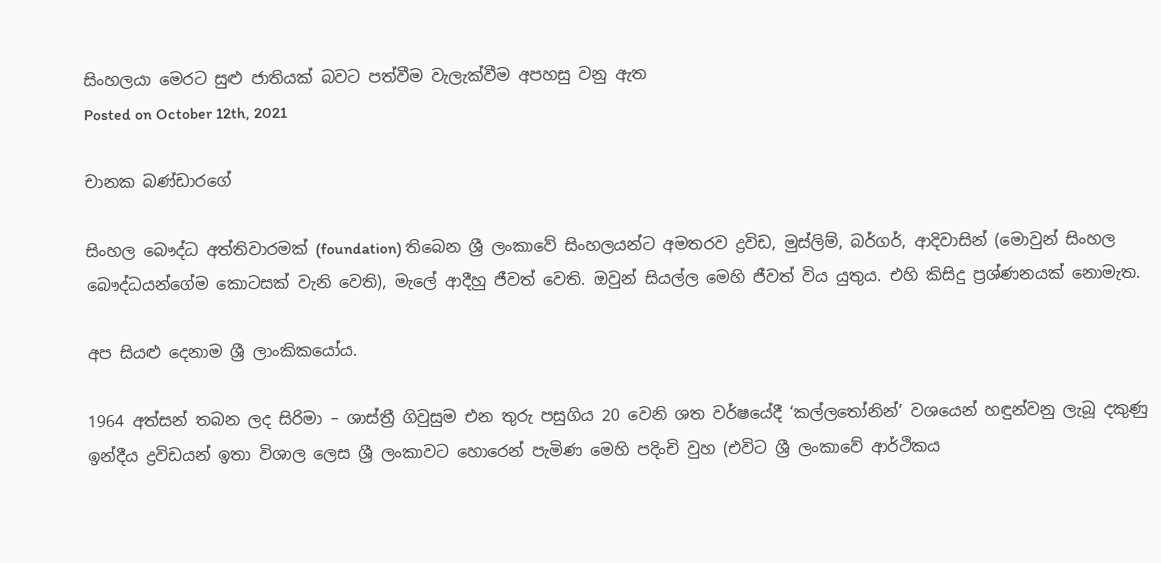සිංහලයා මෙරට සුළු ජාතියක් බවට පත්වීම වැලැක්වීම අපහසු වනු ඇත
Posted on October 12th, 2021

චානක බණ්ඩාරගේ

සිංහල බෞද්ධ අත්තිවාරමක් (foundation) තිබෙන ශ්‍රී ලංකාවේ සිංහලයන්ට අමතරව ද්‍රවිඩ, මුස්ලිම්, බර්ගර්, ආදිවාසින් (මොවුන් සිංහල බෞද්ධයන්ගේම කොටසක් වැනි වෙති), මැලේ ආදීහු ජීවත් වෙති. ඔවුන් සියල්ල මෙහි ජීවත් විය යුතුය. එහි කිසිදු ප්‍රශ්ණනයක් නොමැත.

අප සියළු දෙනාම ශ්‍රී ලාංකිකයෝය.

1964 අත්සන් තබන ලද සිරිමා – ශාස්ත්‍රී ගිවුසුම එන තුරු පසුගිය 20 වෙනි ශත වර්ෂයේදී ‘කල්ලතෝනින්’ වශයෙන් හඳුන්වනු ලැබූ දකුණු ඉන්දීය ද්‍රවිඩයන් ඉතා විශාල ලෙස ශ්‍රී ලංකාවට හොරෙන් පැමිණ මෙහි පදිංචි වුහ (එවිට ශ්‍රී ලංකාවේ ආර්ථිකය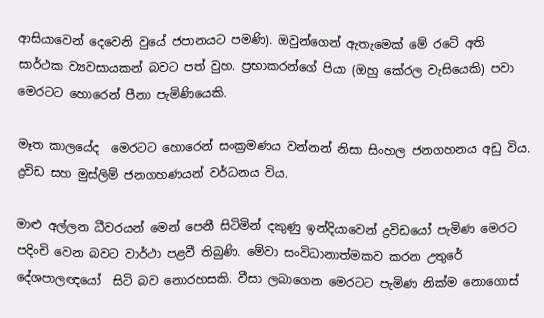ආසියාවෙන් දෙවෙනි වුයේ ජපානයට පමණි). ඔවුන්ගෙන් ඇතැමෙක් මේ රටේ අති  සාර්ථක ව්‍යවසායකන් බවට පත් වුහ. ප්‍රභාකරන්ගේ පියා (ඔහු කේරල වැසියෙකි) පවා මෙරටට හොරෙන් පීනා පැමිණියෙකි.

මෑත කාලයේද  මෙරටට හොරෙන් සංක්‍රමණය වන්නන් නිසා සිංහල ජනගහනය අඩු විය. ද්‍රවිඩ සහ මුස්ලිම් ජනගහණයන් වර්ධනය විය.

මාළු අල්ලන ධීවරයන් මෙන් පෙනී සිටිමින් දකුණු ඉන්දියාවෙන් ද්‍රවිඩයෝ පැමිණ මෙරට පදිංචි වෙන බවට වාර්ථා පළවී තිබුණි. මේවා සංවිධානාත්මකව කරන උතුරේ දේශපාලඥයෝ  සිටි බව නොරහසකි. වීසා ලබාගෙන මෙරටට පැමිණ නික්ම නොගොස්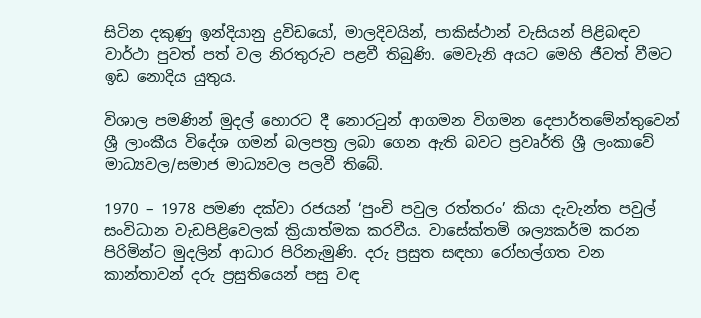සිටින දකුණු ඉන්දියානු ද්‍රවිඩයෝ, මාලදිවයින්, පාකිස්ථාන් වැසියන් පිළිබඳව වාර්ථා පුවත් පත් වල නිරතුරුව පළවී තිබුණි. මෙවැනි අයට මෙහි ජීවත් වීමට ඉඩ නොදිය යුතුය.

විශාල පමණින් මුදල් හොරට දී නොරටුන් ආගමන විගමන දෙපාර්තමේන්තුවෙන් ශ්‍රී ලාංකීය විදේශ ගමන් බලපත්‍ර ලබා ගෙන ඇති බවට ප්‍රවෘර්ති ශ්‍රී ලංකාවේ මාධ්‍යවල/සමාජ මාධ්‍යවල පලවී තිබේ.

1970 – 1978 පමණ දක්වා රජයන් ‘පුංචි පවුල රත්තරං’ කියා දැවැන්ත පවුල් සංවිධාන වැඩපිළිවෙලක් ක්‍රියාත්මක කරවීය. වාසේක්තමි ශල්‍යකර්ම කරන පිරිමින්ට මුදලින් ආධාර පිරිනැමුණි. දරු ප්‍රසුත සඳහා රෝහල්ගත වන කාන්තාවන් දරු ප්‍රසුතියෙන් පසු වඳ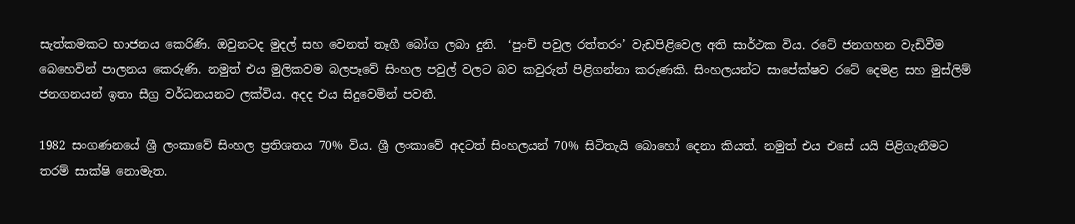සැත්කමකට භාජනය කෙරිණි. ඔවුනටද මුදල් සහ වෙනත් තෑගී බෝග ලබා දුනි.  ‘පුංචි පවුල රත්තරං’ වැඩපිළිවෙල අති සාර්ථක විය. රටේ ජනගහන වැඩිවීම බෙහෙවින් පාලනය කෙරුණි. නමුත් එය මුලිකවම බලපෑවේ සිංහල පවුල් වලට බව කවුරුත් පිළිගන්නා කරුණකි. සිංහලයන්ට සාපේක්ෂව රටේ දෙමළ සහ මුස්‌ලිම් ජනගනයන් ඉතා සීග්‍ර වර්ධනයනට ලක්විය. අදද එය සිදුවෙමින් පවතී.

1982 සංගණනයේ ශ්‍රී ලංකාවේ සිංහල ප්‍රතිශතය 70% විය. ශ්‍රී ලංකාවේ අදටත් සිංහලයන් 70% සිටිතැයි බොහෝ දෙනා කියත්. නමුත් එය එසේ යයි පිළිගැනීමට තරම් සාක්ෂි නොමැත.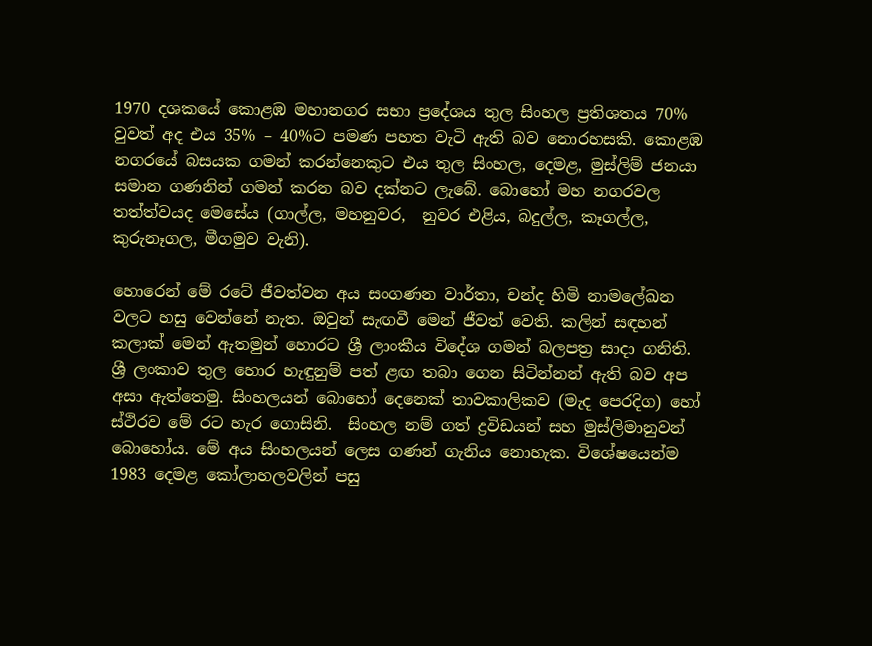1970 දශකයේ කොළඹ මහානගර සභා ප්‍රදේශය තුල සිංහල ප්‍රතිශතය 70% වුවත් අද එය 35% – 40%ට පමණ පහත වැටි ඇති බව නොරහසකි. කොළඹ නගරයේ බසයක ගමන් කරන්නෙකුට එය තුල සිංහල, දෙමළ, මුස්ලිම් ජනයා සමාන ගණනින් ගමන් කරන බව දක්නට ලැබේ. බොහෝ මහ නගරවල තත්ත්වයද මෙසේය (ගාල්ල, මහනුවර,  නුවර එළිය, බදුල්ල, කෑගල්ල, කුරුනෑගල, මීගමුව වැනි).

හොරෙන් මේ රටේ ජීවත්වන අය සංගණන වාර්තා, චන්ද හිමි නාමලේඛන වලට හසු වෙන්නේ නැත. ඔවුන් සැඟවී මෙන් ජීවත් වෙති. කලින් සඳහන් කලාක් මෙන් ඇතමුන් හොරට ශ්‍රී ලාංකීය විදේශ ගමන් බලපත්‍ර සාදා ගනිති. ශ්‍රී ලංකාව තුල හොර හැඳුනුම් පත් ළඟ තබා ගෙන සිටින්නන් ඇති බව අප අසා ඇත්තෙමු. සිංහලයන් බොහෝ දෙනෙක් තාවකාලිකව (මැද පෙරදිග) හෝ ස්ථිරව මේ රට හැර ගොසිනි.  සිංහල නම් ගත් ද්‍රවිඩයන් සහ මුස්ලිමානුවන් බොහෝය. මේ අය සිංහලයන් ලෙස ගණන් ගැනිය නොහැක. විශේෂයෙන්ම 1983 දෙමළ කෝලාහලවලින් පසු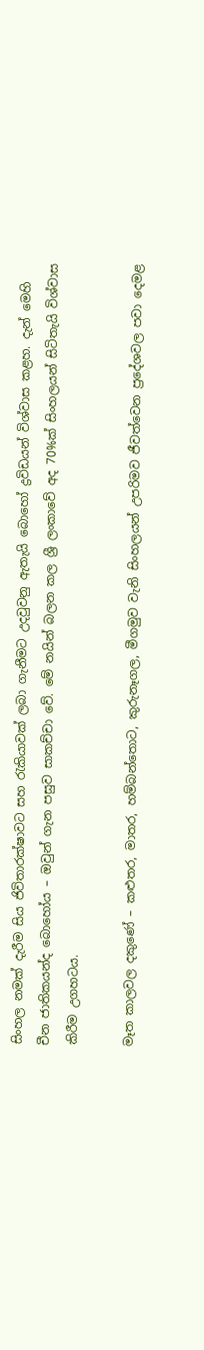සිංහල නමක් දැරීම සිය ජිවිතාරක්ෂාවට සහ රැකියාවක් ලබා ගැනීමට උදවුවනු ඇතැයි බොහෝ ද්‍රවිඩයන් විශ්වාස කළහ. දැන් මෙහි චීන ජාතිකයන්ද බොහෝය – ඔවුන් ගැන පසුව සාකච්චා වේ. මේ නයින් බලන කල ශ්‍රී ලංකාවේ අද 70%ක් සිංහලයන් සිටිතැයි විශ්වාස කිරීම උගහටය.

මෑත කාලවල දකුණේ – කළුතර, මාතර, හම්බන්තොට, කුරුනෑගල, මීගමුව වැනි සිංහලයන් උපරිමව ජීවත්වෙන ප්‍රදේශවල පවා දෙමළ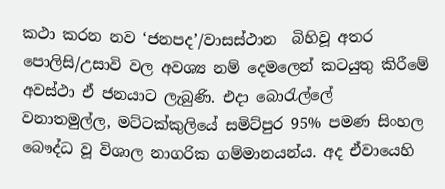කථා කරන නව ‘ජනපද’/වාසස්ථාන  බිහිවූ අතර පොලිසි/උසාවි වල අවශ්‍ය නම් දෙමලෙන් කටයුතු කිරීමේ අවස්ථා ඒ ජනයාට ලැබුණි. එදා බොරැල්ලේ  වනාතමුල්ල, මට්ටක්කුලියේ සමිට්පුර 95% පමණ සිංහල බෞද්ධ වූ විශාල නාගරික ගම්මානයන්ය. අද ඒවායෙහි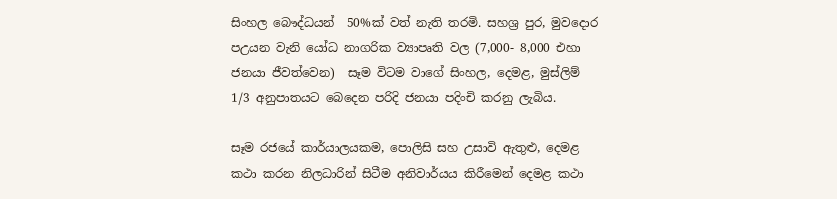සිංහල බෞද්ධයන්  50%ක් වත් නැති තරමි. සහශ්‍ර පුර, මුවදොර පඋයන වැනි යෝධ නාගරික ව්‍යාපෘති වල (7,000- 8,000 එහා ජනයා ජීවත්වෙන)  සෑම විටම වාගේ සිංහල, දෙමළ, මුස්ලිම් 1/3 අනුපාතයට බෙදෙන පරිදි ජනයා පදිංචි කරනු ලැබිය.

සෑම රජයේ කාර්යාලයකම, පොලිසි සහ උසාවි ඇතුළු, දෙමළ කථා කරන නිලධාරින් සිටීම අනිවාර්යය කිරීමෙන් දෙමළ කථා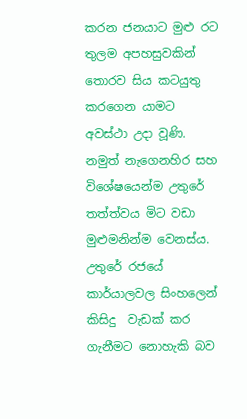කරන ජනයාට මුළු රට තුලම අපහසුවකින් තොරව සිය කටයුතු කරගෙන යාමට අවස්ථා උදා වූණි. නමුත් නැගෙනහිර සහ විශේෂයෙන්ම උතුරේ තත්ත්වය මිට වඩා මුළුමනින්ම වෙනස්ය. උතුරේ රජයේ කාර්යාලවල සිංහලෙන් කිසිදු  වැඩක් කර ගැනීමට නොහැකි බව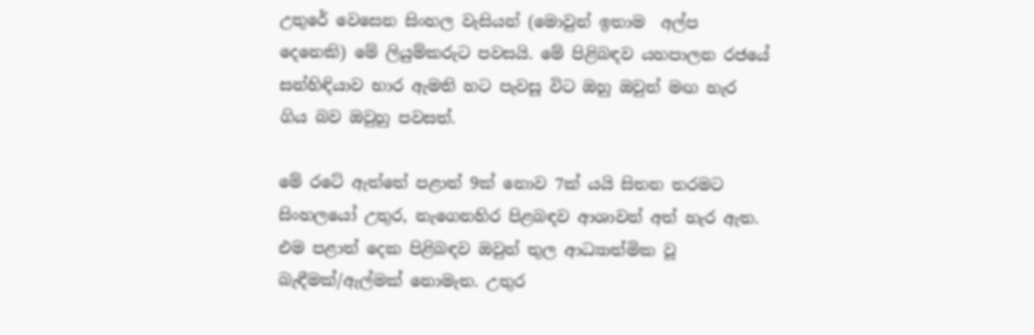උතුරේ වෙසෙන සිංහල වැසියන් (මොවුන් ඉතාම  අල්ප දෙනෙකි) මේ ලියුම්කරුට පවසයි. මේ පිළිබඳව යහපාලන රජයේ සන්හිඳියාව භාර ඇමති හට පැවසූ විට ඔහු ඔවුන් මඟ හැර ගිය බව ඔවුහු පවසත්.

මේ රටේ ඇත්තේ පළාත් 9ක් නොව 7ක් යයි සිතන තරමට සිංහලයෝ උතුර, නැගෙනහිර පිළබඳව ආශාවන් අත් හැර ඇත. එම පළාත් දෙක පිළිබඳව ඔවුන් තුල ආධ්‍යාත්මික වූ  බැඳීමක්/ඇල්මක් නොමැත. උතුර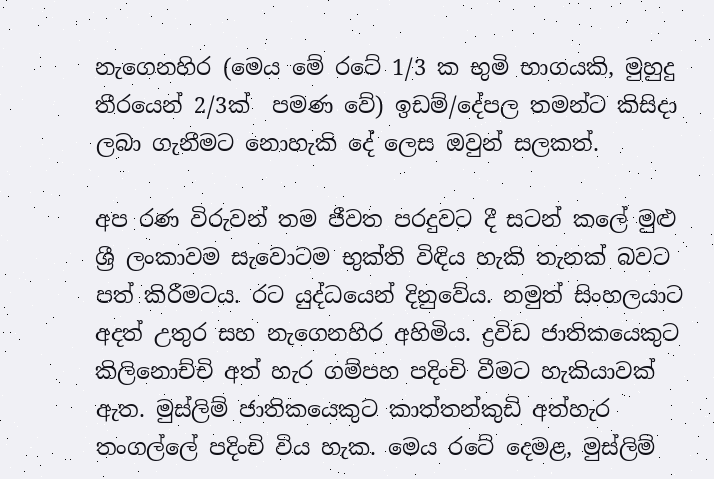නැගෙනහිර (මෙය මේ රටේ 1/3 ක භුමි භාගයකි, මුහුදු තීරයෙන් 2/3ක්  පමණ වේ) ඉඩම්/දේපල තමන්ට කිසිදා ලබා ගැනීමට නොහැකි දේ ලෙස ඔවුන් සලකත්.

අප රණ විරුවන් තම ජීවත පරදුවට දී සටන් කලේ මුළු ශ්‍රී ලංකාවම සැවොටම භුක්ති විඳිය හැකි තැනක් බවට පත් කිරීමටය. රට යුද්ධයෙන් දිනුවේය. නමුත් සිංහලයාට අදත් උතුර සහ නැගෙනහිර අහිමිය. ද්‍රවිඩ ජාතිකයෙකුට කිලිනොච්චි අත් හැර ගම්පහ පදිංචි වීමට හැකියාවක් ඇත. මුස්ලිම් ජාතිකයෙකුට කාත්තන්කුඩි අත්හැර තංගල්ලේ පදිංචි විය හැක. මෙය රටේ දෙමළ, මුස්ලිම්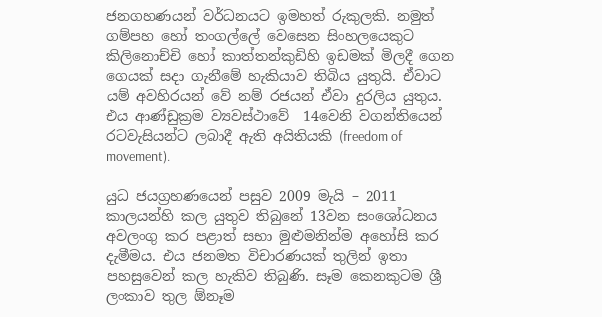ජනගහණයන් වර්ධනයට ඉමහත් රුකුලකි. නමුත් ගම්පහ හෝ තංගල්ලේ වෙසෙන සිංහලයෙකුට කිලිනොච්චි හෝ කාත්තන්කුඩිහි ඉඩමක් මිලදී ගෙන ගෙයක් සදා ගැනීමේ හැකියාව තිබිය යුතුයි. ඒවාට යම් අවහිරයන් වේ නම් රජයන් ඒවා දුරලිය යුතුය. එය ආණ්ඩුක්‍රම ව්‍යවස්ථාවේ  14වෙනි වගන්තියෙන් රටවැසියන්ට ලබාදී ඇති අයිතියකි (freedom of movement).

යුධ ජයග්‍රහණයෙන් පසුව 2009 මැයි – 2011 කාලයන්හි කල යුතුව තිබුනේ 13වන සංශෝධනය අවලංගු කර පළාත් සභා මුළුමනින්ම අහෝසි කර දැමීමය. එය ජනමත විචාරණයක් තුලින් ඉතා පහසුවෙන් කල හැකිව තිබුණි. සෑම කෙනකුටම ශ්‍රී ලංකාව තුල ඕනෑම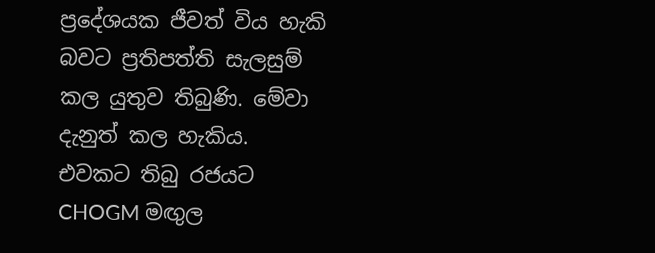ප්‍රදේශයක ජීවත් විය හැකි බවට ප්‍රතිපත්ති සැලසුම් කල යුතුව තිබුණි. මේවා දැනුත් කල හැකිය. එවකට තිබු රජයට CHOGM මඟුල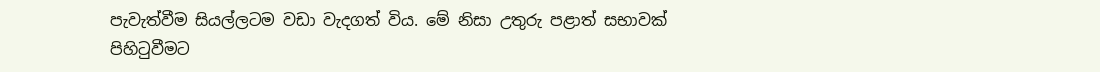පැවැත්වීම සියල්ලටම වඩා වැදගත් විය. මේ නිසා උතුරු පළාත් සභාවක් පිහිටුවීමට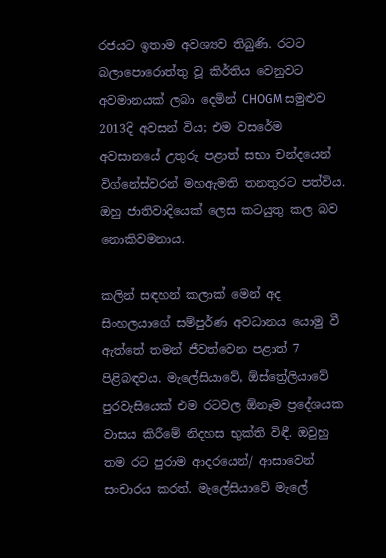රජයට ඉතාම අවශ්‍යව තිබුණි. රටට බලාපොරොත්තු වූ කිර්තිය වෙනුවට අවමානයක් ලබා දෙමින් CHOGM සමුළුව 2013දි අවසන් විය; එම වසරේම අවසානයේ උතුරු පළාත් සභා චන්දයෙන් විග්නේස්වරන් මහඇමති තනතුරට පත්විය. ඔහු ජාතිවාදියෙක් ලෙස කටයුතු කල බව නොකිවමනාය.

කලින් සඳහන් කලාක් මෙන් අද සිංහලයාගේ සම්පුර්ණ අවධානය යොමු වී ඇත්තේ තමන් ජීවත්වෙන පළාත් 7 පිළිබඳවය. මැලේසියාවේ, ඕස්ත්‍රේලියාවේ පුරවැසියෙක් එම රටවල ඕනෑම ප්‍රදේශයක වාසය කිරීමේ නිදහස භුක්ති විඳී. ඔවුහු තම රට පුරාම ආදරයෙන්/ ආසාවෙන් සංචාරය කරත්. මැලේසියාවේ මැලේ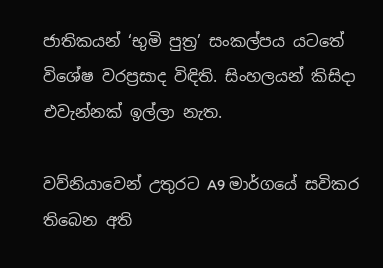ජාතිකයන් ‘භුමි පුත්‍ර’ සංකල්පය යටතේ විශේෂ වරප්‍රසාද විඳිති. සිංහලයන් කිසිදා එවැන්නක් ඉල්ලා නැත.

වව්නියාවෙන් උතුරට A9 මාර්ගයේ සවිකර තිබෙන අති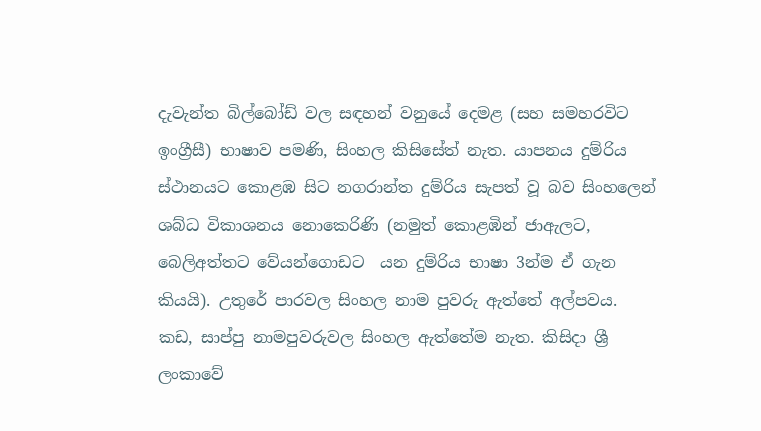දැවැන්ත බිල්බෝඩ් වල සඳහන් වනුයේ දෙමළ (සහ සමහරවිට ඉංග්‍රීසී) භාෂාව පමණි, සිංහල කිසිසේත් නැත. යාපනය දුම්රිය ස්ථානයට කොළඹ සිට නගරාන්ත දුම්රිය සැපත් වූ බව සිංහලෙන් ශබ්ධ විකාශනය නොකෙරිණි (නමුත් කොළඹින් ජාඇලට, බෙලිඅත්තට වේයන්ගොඩට  යන දුම්රිය භාෂා 3න්ම ඒ ගැන කියයි). උතුරේ පාරවල සිංහල නාම පුවරු ඇත්තේ අල්පවය. කඩ, සාප්පු නාමපුවරුවල සිංහල ඇත්තේම නැත. කිසිදා ශ්‍රී ලංකාවේ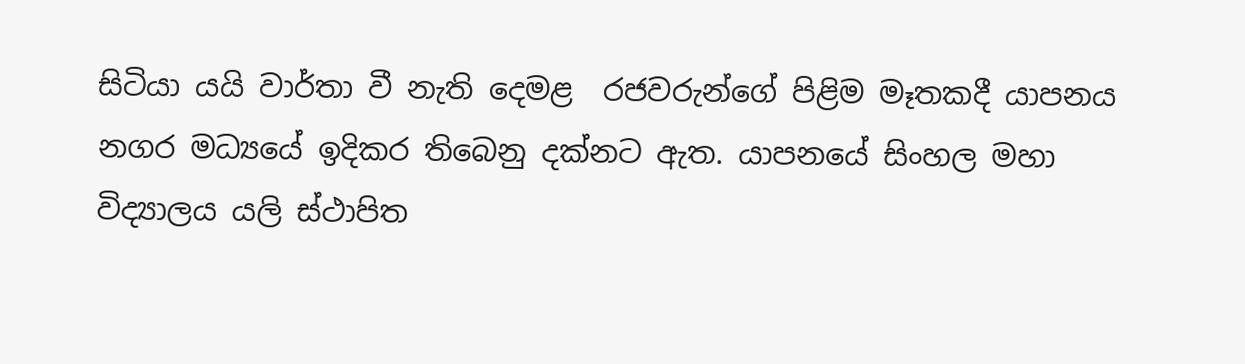සිටියා යයි වාර්තා වී නැති දෙමළ  රජවරුන්ගේ පිළිම මෑතකදී යාපනය නගර මධ්‍යයේ ඉදිකර තිබෙනු දක්නට ඇත. යාපනයේ සිංහල මහා විද්‍යාලය යලි ස්ථාපිත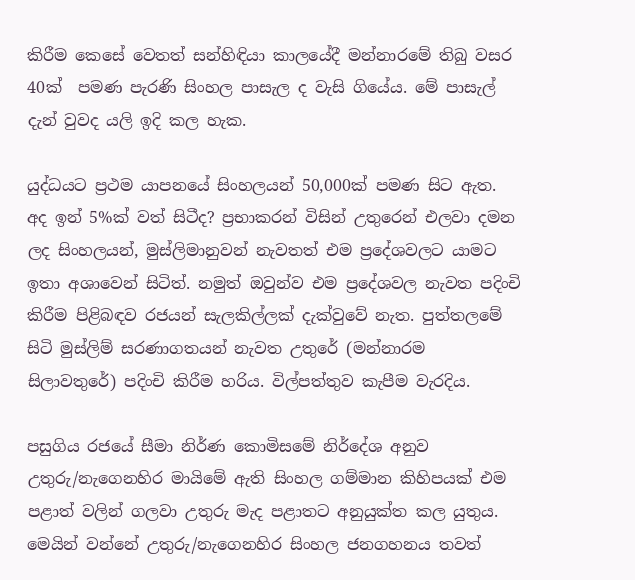කිරීම කෙසේ වෙතත් සන්හිඳියා කාලයේදී මන්නාරමේ තිබු වසර 40ක්  පමණ පැරණි සිංහල පාසැල ද වැසි ගියේය. මේ පාසැල් දැන් වුවද යලි ඉදි කල හැක.

යුද්ධයට ප්‍රථම යාපනයේ සිංහලයන් 50,000ක් පමණ සිට ඇත. අද ඉන් 5%ක් වත් සිටීද? ප්‍රභාකරන් විසින් උතුරෙන් එලවා දමන ලද සිංහලයන්, මුස්ලිමානුවන් නැවතත් එම ප්‍රදේශවලට යාමට ඉතා අශාවෙන් සිටිත්. නමුත් ඔවුන්ව එම ප්‍රදේශවල නැවත පදිංචි කිරීම පිළිබඳව රජයන් සැලකිල්ලක් දැක්වුවේ නැත. පුත්තලමේ සිටි මුස්ලිම් සරණාගතයන් නැවත උතුරේ (මන්නාරම සිලාවතුරේ) පදිංචි කිරීම හරිය. විල්පත්තුව කැපීම වැරදිය.

පසුගිය රජයේ සීමා නිර්ණ කොමිසමේ නිර්දේශ අනුව උතුරු/නැගෙනහිර මායිමේ ඇති සිංහල ගම්මාන කිහිපයක් එම පළාත් වලින් ගලවා උතුරු මැද පළාතට අනුයුක්ත කල යුතුය. මෙයින් වන්නේ උතුරු/නැගෙනහිර සිංහල ජනගහනය තවත්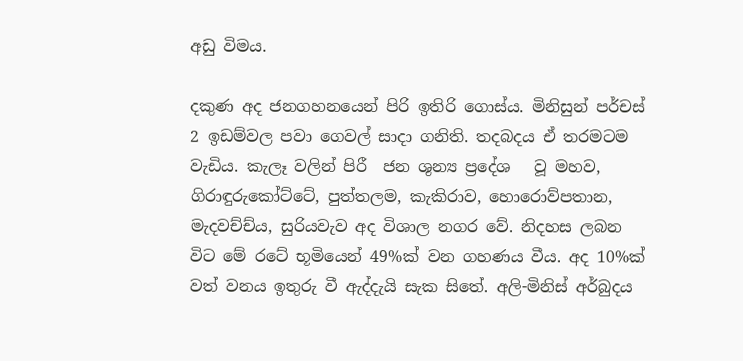අඩු විමය.

දකුණ අද ජනගහනයෙන් පිරි ඉතිරි ගොස්ය. මිනිසුන් පර්චස් 2 ඉඩම්වල පවා ගෙවල් සාදා ගනිති. තදබදය ඒ තරමටම  වැඩිය. කැලෑ වලින් පිරී  ජන ශුන්‍ය ප්‍රදේශ   වූ මහව, ගිරාඳුරුකෝට්ටේ, පුත්තලම, කැකිරාව, හොරොව්පතාන, මැදවච්ච්ය, සුරියවැව අද විශාල නගර වේ. නිදහස ලබන විට මේ රටේ භූමියෙන් 49%ක් වන ගහණය වීය. අද 10%ක් වත් වනය ඉතුරු වී ඇද්දැයි සැක සිතේ. අලි-මිනිස් අර්බුදය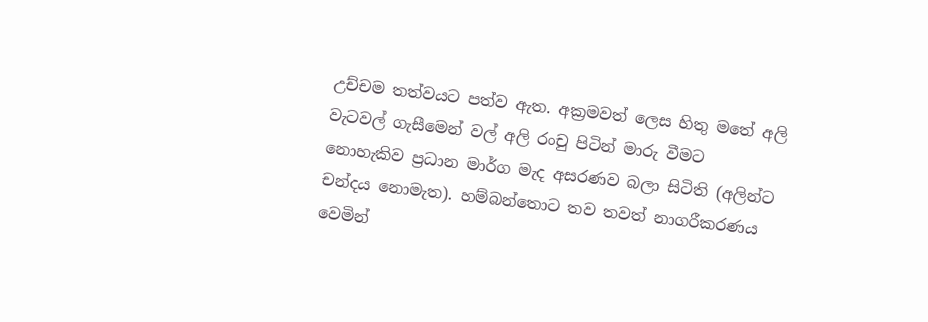උච්චම තත්වයට පත්ව ඇත. අක්‍රමවත් ලෙස හිතු මතේ අලි වැටවල් ගැසීමෙන් වල් අලි රංචු පිටින් මාරු වීමට නොහැකිව ප්‍රධාන මාර්ග මැද අසරණව බලා සිටිති (අලින්ට චන්දය නොමැත). හම්බන්තොට තව තවත් නාගරීකරණය වෙමින්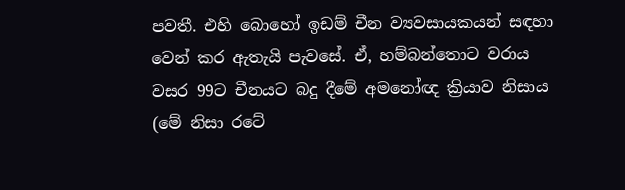පවතී. එහි බොහෝ ඉඩම් චීන ව්‍යවසායකයන් සඳහා වෙන් කර ඇතැයි පැවසේ. ඒ, හම්බන්තොට වරාය වසර 99ට චීනයට බදු දීමේ අමනෝඥ ක්‍රියාව නිසාය (මේ නිසා රටේ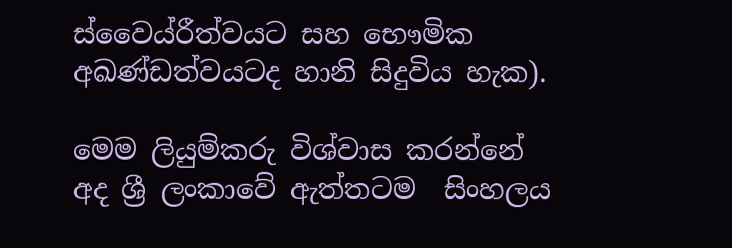ස්වෛය්රීත්වයට සහ භෞමික අඛණ්ඩත්වයටද හානි සිදුවිය හැක).

මෙම ලියුම්කරු විශ්වාස කරන්නේ අද ශ්‍රී ලංකාවේ ඇත්තටම  සිංහලය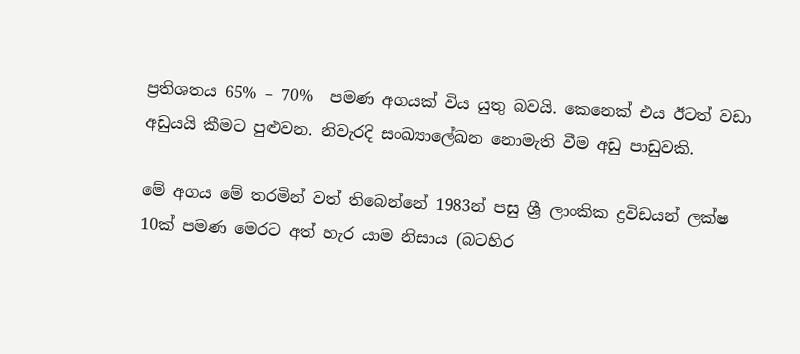ප්‍රතිශතය 65% – 70%  පමණ අගයක් විය යුතු බවයි. කෙනෙක් එය ඊටත් වඩා අඩුයයි කීමට පුළුවන. නිවැරදි සංඛ්‍යාලේඛන නොමැති වීම අඩු පාඩුවකි.

මේ අගය මේ තරමින් වත් තිබෙන්නේ 1983න් පසු ශ්‍රී ලාංකික ද්‍රවිඩයන් ලක්ෂ 10ක් පමණ මෙරට අත් හැර යාම නිසාය (බටහිර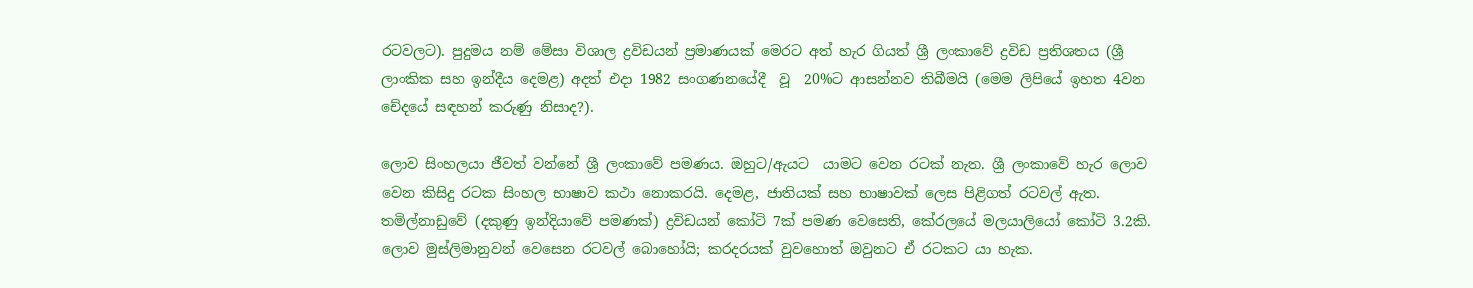රටවලට). පුදුමය නම් මේසා විශාල ද්‍රවිඩයන් ප්‍රමාණයක් මෙරට අත් හැර ගියත් ශ්‍රී ලංකාවේ ද්‍රවිඩ ප්‍රතිශතය (ශ්‍රී ලාංකික සහ ඉන්දීය දෙමළ) අදත් එදා 1982 සංගණනයේදී  වූ  20%ට ආසන්නව තිබීමයි (මෙම ලිපියේ ඉහත 4වන චේදයේ සඳහන් කරුණු නිසාද?).

ලොව සිංහලයා ජීවත් වන්නේ ශ්‍රී ලංකාවේ පමණය. ඔහුට/ඇයට  යාමට වෙන රටක් නැත. ශ්‍රී ලංකාවේ හැර ලොව වෙන කිසිදු රටක සිංහල භාෂාව කථා නොකරයි. දෙමළ, ජාතියක් සහ භාෂාවක් ලෙස පිළිගත් රටවල් ඇත. තමිල්නාඩුවේ (දකුණු ඉන්දියාවේ පමණක්) ද්‍රවිඩයන් කෝටි 7ක් පමණ වෙසෙති, කේරලයේ මලයාලියෝ කෝටි 3.2කි.  ලොව මුස්ලිමානුවන් වෙසෙන රටවල් බොහෝයි; කරදරයක් වුවහොත් ඔවුනට ඒ රටකට යා හැක.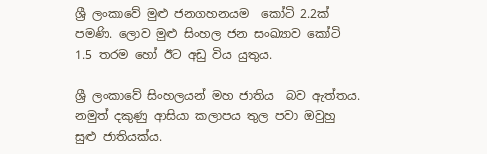ශ්‍රී ලංකාවේ මුළු ජනගහනයම  කෝටි 2.2ක් පමණි. ලොව මුළු සිංහල ජන සංඛ්‍යාව කෝටි 1.5 තරම හෝ ඊට අඩු විය යුතුය.

ශ්‍රී ලංකාවේ සිංහලයන් මහ ජාතිය  බව ඇත්තය. නමුත් දකුණු ආසියා කලාපය තුල පවා ඔවුහු සුළු ජාතියක්ය.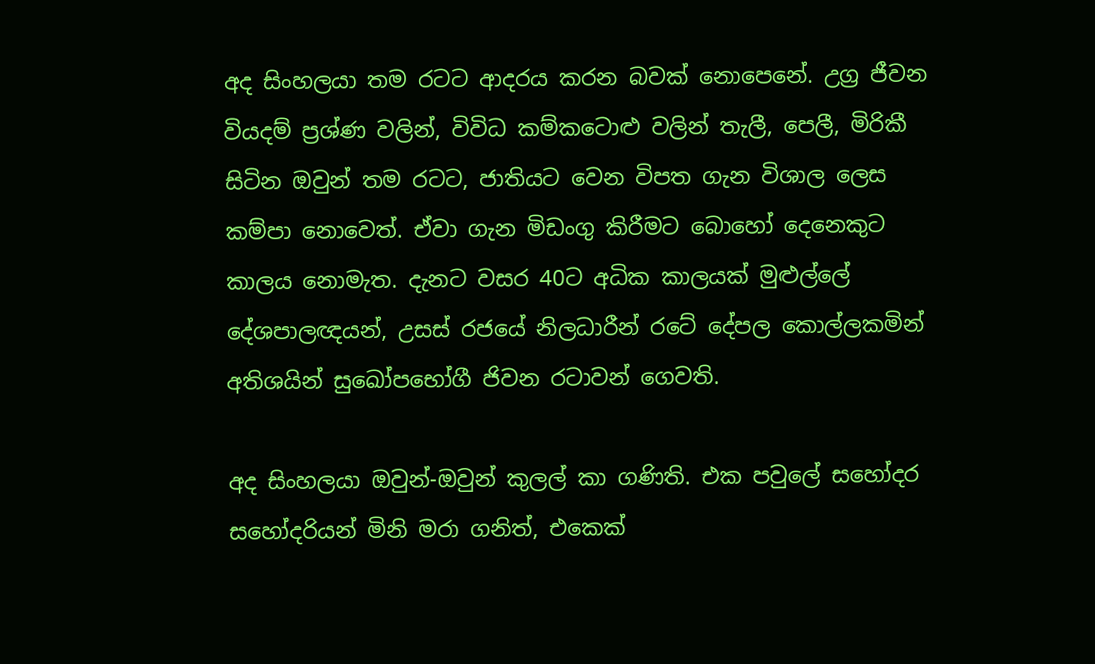අද සිංහලයා තම රටට ආදරය කරන බවක් නොපෙනේ. උග්‍ර ජීවන වියදම් ප්‍රශ්ණ වලින්, විවිධ කම්කටොළු වලින් තැලී, පෙලී, මිරිකී සිටින ඔවුන් තම රටට, ජාතියට වෙන විපත ගැන විශාල ලෙස කම්පා නොවෙත්. ඒවා ගැන මිඩංගු කිරීමට බොහෝ දෙනෙකුට කාලය නොමැත. දැනට වසර 40ට අධික කාලයක් මුළුල්ලේ දේශපාලඥයන්, උසස් රජයේ නිලධාරීන් රටේ දේපල කොල්ලකමින් අතිශයින් සුඛෝපභෝගී ජිවන රටාවන් ගෙවති.

අද සිංහලයා ඔවුන්-ඔවුන් කුලල් කා ගණිති. එක පවුලේ සහෝදර සහෝදරියන් මිනි මරා ගනිත්, එකෙක්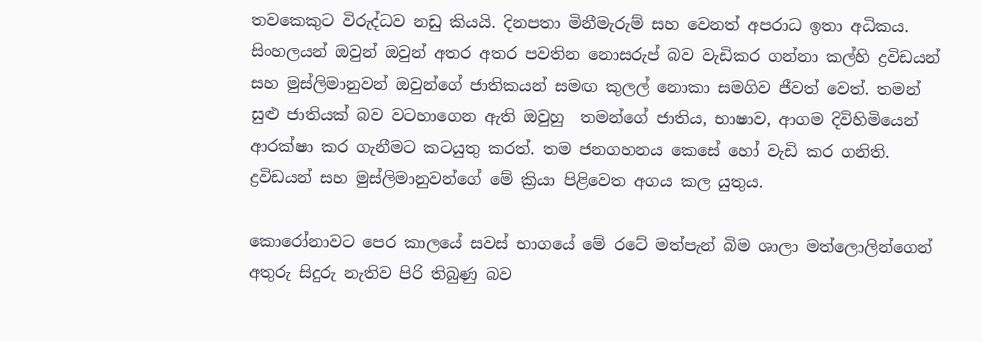තවකෙකුට විරුද්ධව නඩු කියයි. දිනපතා මිනීමැරුම් සහ වෙනත් අපරාධ ඉතා අධිකය. සිංහලයන් ඔවුන් ඔවුන් අතර අතර පවතින නොසරුප් බව වැඩිකර ගන්නා කල්හි ද්‍රවිඩයන් සහ මුස්ලිමානුවන් ඔවුන්ගේ ජාතිකයන් සමඟ කුලල් නොකා සමගිව ජීවත් වෙත්. තමන් සුළු ජාතියක් බව වටහාගෙන ඇති ඔවුහු  තමන්ගේ ජාතිය, භාෂාව, ආගම දිවිහිමියෙන් ආරක්ෂා කර ගැනීමට කටයුතු කරත්. තම ජනගහනය කෙසේ හෝ වැඩි කර ගනිති. ද්‍රවිඩයන් සහ මුස්ලිමානුවන්ගේ මේ ක්‍රියා පිළිවෙත අගය කල යුතුය.

කොරෝනාවට පෙර කාලයේ සවස් භාගයේ මේ රටේ මත්පැන් බිම ශාලා මත්ලොලින්ගෙන් අතුරු සිදුරු නැතිව පිරි තිබුණු බව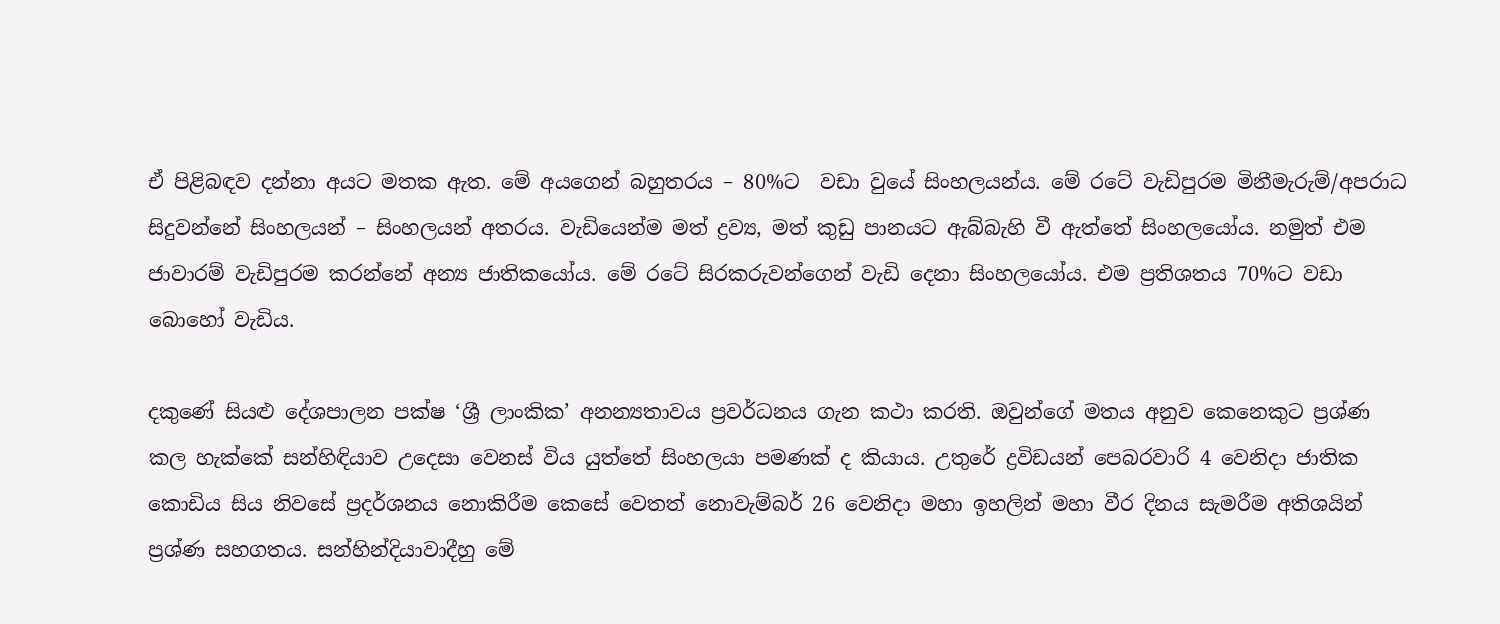ඒ පිළිබඳව දන්නා අයට මතක ඇත. මේ අයගෙන් බහුතරය – 80%ට  වඩා වුයේ සිංහලයන්ය. මේ රටේ වැඩිපුරම මිනීමැරුම්/අපරාධ  සිදුවන්නේ සිංහලයන් – සිංහලයන් අතරය. වැඩියෙන්ම මත් ද්‍රව්‍ය, මත් කුඩු පානයට ඇබ්බැහි වී ඇත්තේ සිංහලයෝය. නමුත් එම ජාවාරම් වැඩිපුරම කරන්නේ අන්‍ය ජාතිකයෝය. මේ රටේ සිරකරුවන්ගෙන් වැඩි දෙනා සිංහලයෝය. එම ප්‍රතිශතය 70%ට වඩා බොහෝ වැඩිය.

දකුණේ සියළු දේශපාලන පක්ෂ ‘ශ්‍රී ලාංකික’ අනන්‍යතාවය ප්‍රවර්ධනය ගැන කථා කරති. ඔවුන්ගේ මතය අනුව කෙනෙකුට ප්‍රශ්ණ කල හැක්කේ සන්හිඳියාව උදෙසා වෙනස් විය යුත්තේ සිංහලයා පමණක් ද කියාය. උතුරේ ද්‍රවිඩයන් පෙබරවාරි 4 වෙනිදා ජාතික කොඩිය සිය නිවසේ ප්‍රදර්ශනය නොකිරීම කෙසේ වෙතත් නොවැම්බර් 26 වෙනිදා මහා ඉහලින් මහා වීර දිනය සැමරීම අතිශයින් ප්‍රශ්ණ සහගතය. සන්හින්දියාවාදීහු මේ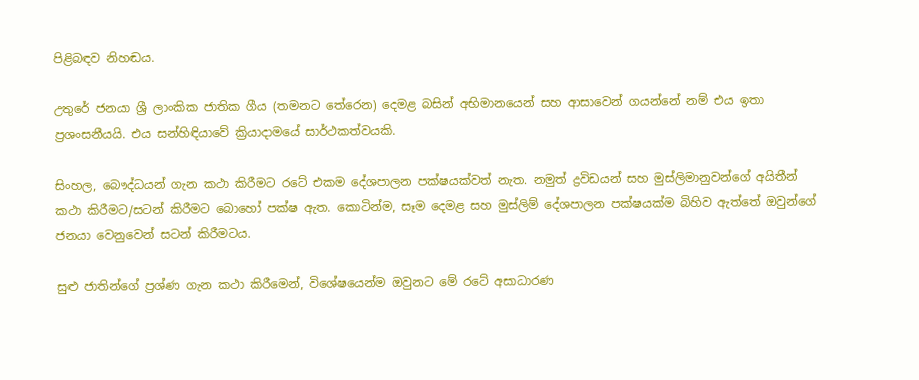පිළිබඳව නිහඬය.

උතුරේ ජනයා ශ්‍රී ලාංකික ජාතික ගීය (තමනට තේරෙන) දෙමළ බසින් අභිමානයෙන් සහ ආසාවෙන් ගයන්නේ නම් එය ඉතා ප්‍රශංසනීයයි. එය සන්හිඳියාවේ ක්‍රියාදාමයේ සාර්ථකත්වයකි.

සිංහල, බෞද්ධයන් ගැන කථා කිරීමට රටේ එකම දේශපාලන පක්ෂයක්වත් නැත. නමුත් ද්‍රවිඩයන් සහ මුස්ලිමානුවන්ගේ අයිතීන් කථා කිරීමට/සටන් කිරීමට බොහෝ පක්ෂ ඇත. කොටින්ම, සෑම දෙමළ සහ මුස්ලිම් දේශපාලන පක්ෂයක්ම බිහිව ඇත්තේ ඔවුන්ගේ ජනයා වෙනුවෙන් සටන් කිරීමටය.

සුළු ජාතින්ගේ ප්‍රශ්ණ ගැන කථා කිරීමෙන්, විශේෂයෙන්ම ඔවුනට මේ රටේ අසාධාරණ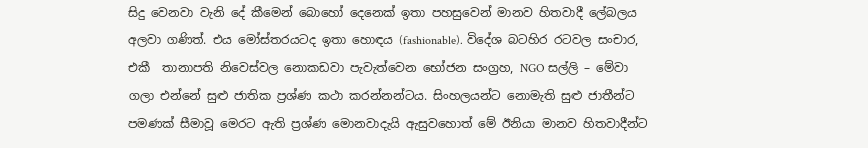සිදු වෙනවා වැනි දේ කීමෙන් බොහෝ දෙනෙක් ඉතා පහසුවෙන් මානව හිතවාදී ලේබලය අලවා ගණිත්. එය මෝස්තරයටද ඉතා හොඳය (fashionable). විදේශ බටහිර රටවල සංචාර, එකී  තානාපති නිවෙස්වල නොකඩවා පැවැත්වෙන භෝජන සංග්‍රහ, NGO සල්ලි – මේවා ගලා එන්නේ සුළු ජාතික ප්‍රශ්ණ කථා කරන්නන්ටය. සිංහලයන්ට නොමැති සුළු ජාතීන්ට පමණක් සීමාවූ මෙරට ඇති ප්‍රශ්ණ මොනවාදැයි ඇසුවහොත් මේ ඊනියා මානව හිතවාදීන්ට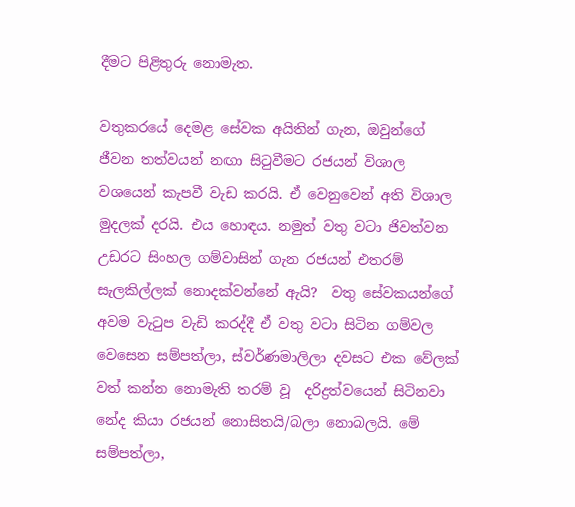දීමට පිළිතුරු නොමැත.

වතුකරයේ දෙමළ සේවක අයිතින් ගැන, ඔවුන්ගේ ජීවන තත්වයන් නඟා සිටුවීමට රජයන් විශාල වශයෙන් කැපවී වැඩ කරයි. ඒ වෙනුවෙන් අති විශාල මුදලක් දරයි. එය හොඳය. නමුත් වතු වටා ජිවත්වන උඩරට සිංහල ගම්වාසින් ගැන රජයන් එතරම් සැලකිල්ලක් නොදක්වන්නේ ඇයි?  වතු සේවකයන්ගේ අවම වැටුප වැඩි කරද්දී ඒ වතු වටා සිටින ගම්වල වෙසෙන සම්පත්ලා, ස්වර්ණමාලිලා දවසට එක වේලක් වත් කන්න නොමැති තරම් වූ  දරිද්‍රත්වයෙන් සිටිනවා නේද කියා රජයන් නොසිතයි/බලා නොබලයි. මේ සම්පත්ලා,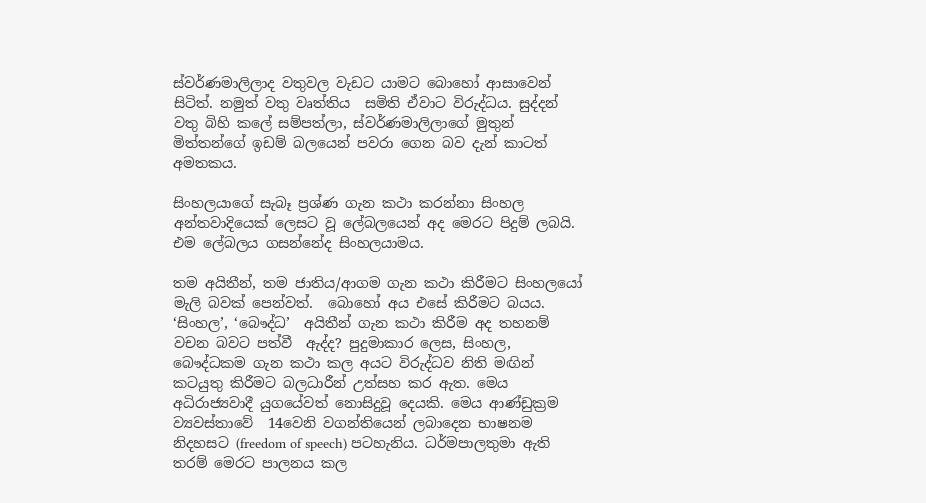ස්වර්ණමාලිලාද වතුවල වැඩට යාමට බොහෝ ආසාවෙන් සිටිත්. නමුත් වතු වෘත්තිය  සමිති ඒවාට විරුද්ධය. සුද්දන් වතු බිහි කලේ සම්පත්ලා, ස්වර්ණමාලිලාගේ මුතුන් මිත්තන්ගේ ඉඩම් බලයෙන් පවරා ගෙන බව දැන් කාටත් අමතකය.

සිංහලයාගේ සැබෑ ප්‍රශ්ණ ගැන කථා කරන්නා සිංහල අන්තවාදියෙක් ලෙසට වූ ලේබලයෙන් අද මෙරට පිදුම් ලබයි. එම ලේබලය ගසන්නේද සිංහලයාමය.

තම අයිතීන්, තම ජාතිය/ආගම ගැන කථා කිරීමට සිංහලයෝ මැලි බවක් පෙන්වත්.  බොහෝ අය එසේ කිරීමට බයය. ‘සිංහල’, ‘බෞද්ධ’  අයිතීන් ගැන කථා කිරීම අද තහනම් වචන බවට පත්වී  ඇද්ද? පුදුමාකාර ලෙස, සිංහල, බෞද්ධකම ගැන කථා කල අයට විරුද්ධව නිති මඟින් කටයුතු කිරීමට බලධාරීන් උත්සහ කර ඇත. මෙය අධිරාජ්‍යවාදී යුගයේවත් නොසිදුවූ දෙයකි. මෙය ආණ්ඩුක්‍රම ව්‍යවස්තාවේ  14වෙනි වගන්තියෙන් ලබාදෙන භාෂනම නිදහසට (freedom of speech) පටහැනිය. ධර්මපාලතුමා ඇති තරම් මෙරට පාලනය කල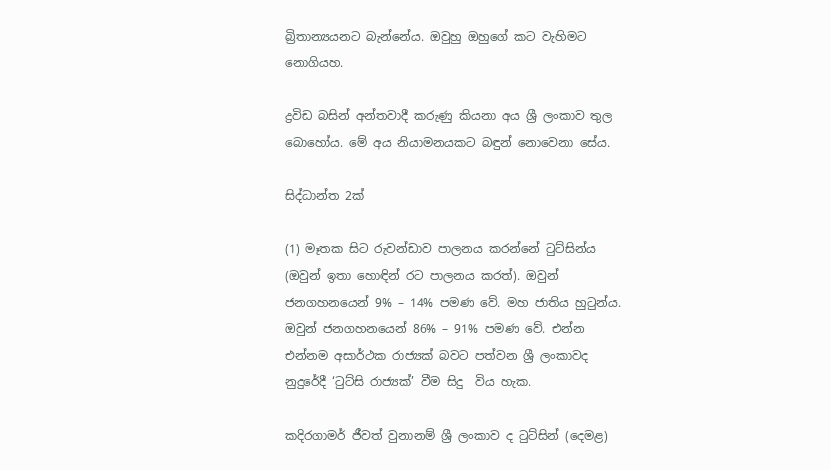බ්‍රිතාන්‍යයනට බැන්නේය. ඔවුහු ඔහුගේ කට වැහිමට නොගියහ.

ද්‍රවිඩ බසින් අන්තවාදී කරුණු කියනා අය ශ්‍රී ලංකාව තුල බොහෝය. මේ අය නියාමනයකට බඳුන් නොවෙනා සේය.

සිද්ධාන්ත 2ක්

(1) මෑතක සිට රුවන්ඩාව පාලනය කරන්නේ ටුට්සින්ය (ඔවුන් ඉතා හොඳින් රට පාලනය කරත්). ඔවුන් ජනගහනයෙන් 9% – 14% පමණ වේ. මහ ජාතිය හුටුන්ය. ඔවුන් ජනගහනයෙන් 86% – 91% පමණ වේ. එන්න එන්නම අසාර්ථක රාජ්‍යක් බවට පත්වන ශ්‍රී ලංකාවද නුදුරේදී ‘ටුට්සි රාජ්‍යක්’ වීම සිදු  විය හැක.

කදිරගාමර් ජීවත් වුනානම් ශ්‍රී ලංකාව ද ටුට්සින් (දෙමළ)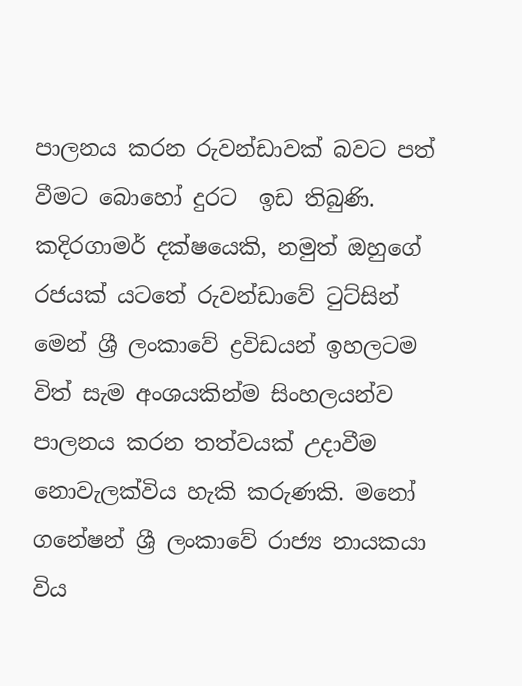පාලනය කරන රුවන්ඩාවක් බවට පත් වීමට බොහෝ දුරට  ඉඩ තිබුණි. කදිරගාමර් දක්ෂයෙකි, නමුත් ඔහුගේ රජයක් යටතේ රුවන්ඩාවේ ටුට්සින් මෙන් ශ්‍රී ලංකාවේ ද්‍රවිඩයන් ඉහලටම විත් සැම අංශයකින්ම සිංහලයන්ව පාලනය කරන තත්වයක් උදාවීම නොවැලක්විය හැකි කරුණකි. මනෝ ගනේෂන් ශ්‍රී ලංකාවේ රාජ්‍ය නායකයා විය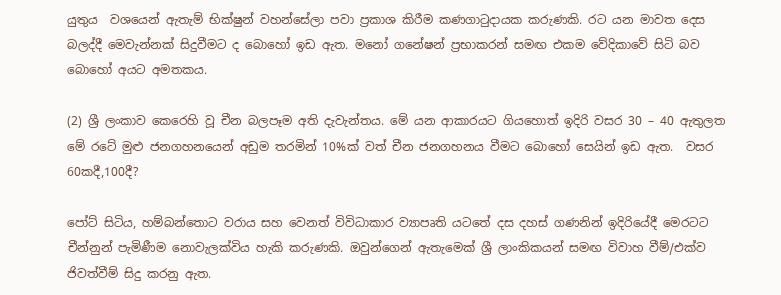යුතුය  වශයෙන් ඇතැම් භික්ෂුන් වහන්සේලා පවා ප්‍රකාශ කිරීම කණගාටුදායක කරුණකි. රට යන මාවත දෙස බලද්දී මෙවැන්නක් සිදුවීමට ද බොහෝ ඉඩ ඇත. මනෝ ගනේෂන් ප්‍රභාකරන් සමඟ එකම වේදිකාවේ සිටි බව බොහෝ අයට අමතකය.

(2) ශ්‍රී ලංකාව කෙරෙහි වූ චීන බලපෑම අති දැවැන්තය. මේ යන ආකාරයට ගියහොත් ඉදිරි වසර 30 – 40 ඇතුලත  මේ රටේ මුළු ජනගහනයෙන් අඩුම තරමින් 10%ක් වත් චීන ජනගහනය වීමට බොහෝ සෙයින් ඉඩ ඇත.  වසර 60කදී,100දී?

පෝට් සිටිය, හම්බන්තොට වරාය සහ වෙනත් විවිධාකාර ව්‍යාපෘති යටතේ දස දහස් ගණනින් ඉදිරියේදී මෙරටට චීන්නුන් පැමිණීම නොවැලක්විය හැකි කරුණකි. ඔවුන්ගෙන් ඇතැමෙක් ශ්‍රී ලාංකිකයන් සමඟ විවාහ වීම්/එක්ව ජිවත්වීම් සිදු කරනු ඇත.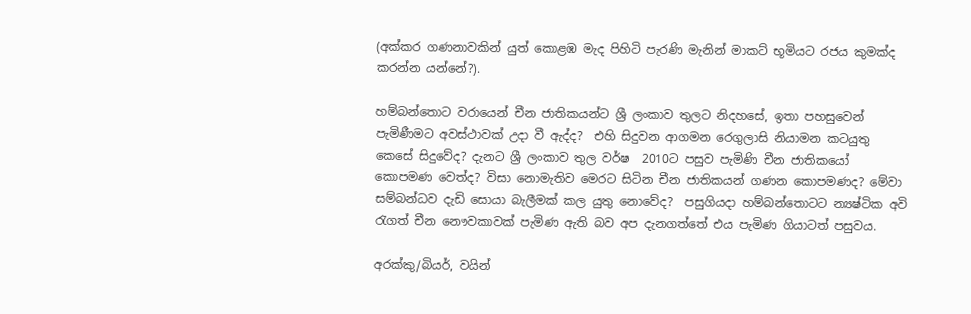(අක්කර ගණනාවකින් යුත් කොළඹ මැද පිහිටි පැරණි මැනින් මාකට් භූමියට රජය කුමක්ද කරන්න යන්නේ?).

හම්බන්තොට වරායෙන් චීන ජාතිකයන්ට ශ්‍රී ලංකාව තුලට නිදහසේ, ඉතා පහසුවෙන් පැමිණීමට අවස්ථාවක් උදා වී ඇද්ද?  එහි සිදුවන ආගමන රෙගුලාසි නියාමන කටයුතු කෙසේ සිදුවේද? දැනට ශ්‍රී ලංකාව තුල වර්ෂ  2010ට පසුව පැමිණි චීන ජාතිකයෝ කොපමණ වෙත්ද? විසා නොමැතිව මෙරට සිටින චීන ජාතිකයන් ගණන කොපමණද? මේවා සම්බන්ධව දැඩි සොයා බැලීමක් කල යුතු නොවේද?  පසුගියදා හම්බන්තොටට න්‍යෂ්ටික අවි රැගත් චීන නෞවකාවක් පැමිණ ඇති බව අප දැනගත්තේ එය පැමිණ ගියාටත් පසුවය.

අරක්කු/බියර්, වයින්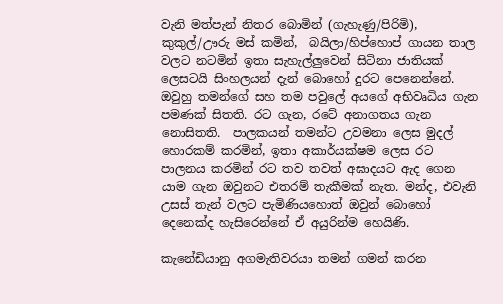වැනි මත්පැන් නිතර බොමින් (ගැහැණු/පිරිමි), කුකුල්/ඌරු මස් කමින්,  බයිලා/හිප්හොප් ගායන තාල වලට නටමින් ඉතා සැහැල්ලුවෙන් සිටිනා ජාතියක් ලෙසටයි සිංහලයන් දැන් බොහෝ දුරට පෙනෙන්නේ. ඔවුහු තමන්ගේ සහ තම පවුලේ අයගේ අභිවෘධිය ගැන පමණක් සිතති. රට ගැන, රටේ අනාගතය ගැන නොසිතති.  පාලකයන් තමන්ට උවමනා ලෙස මුදල් හොරකම් කරමින්, ඉතා අකාර්යක්ෂම ලෙස රට පාලනය කරමින් රට තව තවත් අඝාදයට ඇද ගෙන යාම ගැන ඔවුනට එතරම් තැකීමක් නැත. මන්ද, එවැනි උසස් තැන් වලට පැමිණියහොත් ඔවුන් බොහෝ දෙනෙක්ද හැසිරෙන්නේ ඒ අයුරින්ම හෙයිණි.

කැනේඩියානු අගමැතිවරයා තමන් ගමන් කරන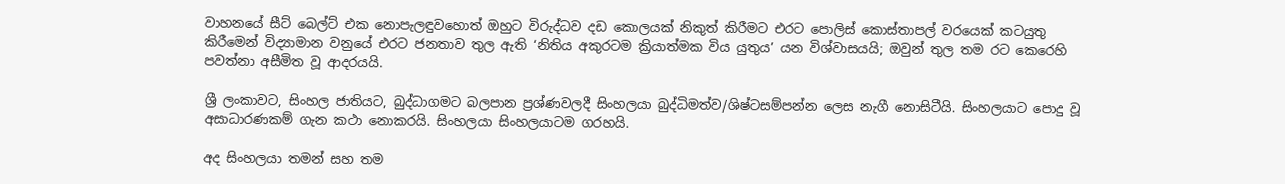වාහනයේ සීට් බෙල්ට් එක නොපැලඳුවහොත් ඔහුට විරුද්ධව දඩ කොලයක් නිකුත් කිරීමට එරට පොලිස් කොස්තාපල් වරයෙක් කටයුතු කිරීමෙන් විද්‍යාමාන වනුයේ එරට ජනතාව තුල ඇති ‘නිතිය අකුරටම ක්‍රියාත්මක විය යුතුය’ යන විශ්වාසයයි; ඔවුන් තුල තම රට කෙරෙහි පවත්නා අසීමිත වූ ආදරයයි.

ශ්‍රී ලංකාවට, සිංහල ජාතියට, බුද්ධාගමට බලපාන ප්‍රශ්ණවලදී සිංහලයා බුද්ධිමත්ව/ශිෂ්ටසම්පන්න ලෙස නැගී නොසිටීයි. සිංහලයාට පොදු වූ අසාධාරණකම් ගැන කථා නොකරයි. සිංහලයා සිංහලයාටම ගරහයි.

අද සිංහලයා තමන් සහ තම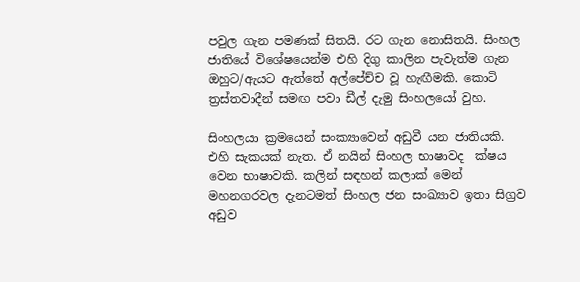පවුල ගැන පමණක් සිතයි. රට ගැන නොසිතයි. සිංහල ජාතියේ විශේෂයෙන්ම එහි දිගු කාලින පැවැත්ම ගැන ඔහුට/ඇයට ඇත්තේ අල්පේච්ච වූ හැඟීමකි. කොටි ත්‍රස්තවාදීන් සමඟ පවා ඩීල් දැමු සිංහලයෝ වුහ.

සිංහලයා ක්‍රමයෙන් සංක්‍යාවෙන් අඩුවී යන ජාතියකි.  එහි සැකයක් නැත. ඒ නයින් සිංහල භාෂාවද  ක්ෂය වෙන භාෂාවකි. කලින් සඳහන් කලාක් මෙන් මහනගරවල දැනටමත් සිංහල ජන සංඛ්‍යාව ඉතා සිග්‍රව අඩුව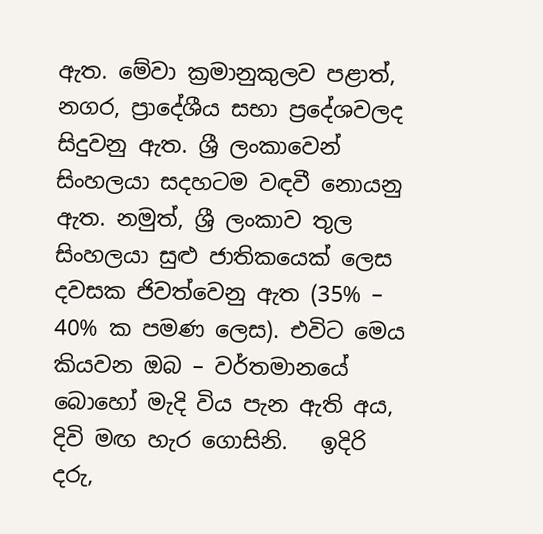ඇත. මේවා ක්‍රමානුකුලව පළාත්, නගර, ප්‍රාදේශීය සභා ප්‍රදේශවලද සිදුවනු ඇත. ශ්‍රී ලංකාවෙන් සිංහලයා සදහටම වඳවී නොයනු ඇත. නමුත්, ශ්‍රී ලංකාව තුල සිංහලයා සුළු ජාතිකයෙක් ලෙස දවසක ජිවත්වෙනු ඇත (35% – 40% ක පමණ ලෙස). එවිට මෙය කියවන ඔබ – වර්තමානයේ බොහෝ මැදි විය පැන ඇති අය, දිවි මඟ හැර ගොසිනි.   ඉදිරි දරු,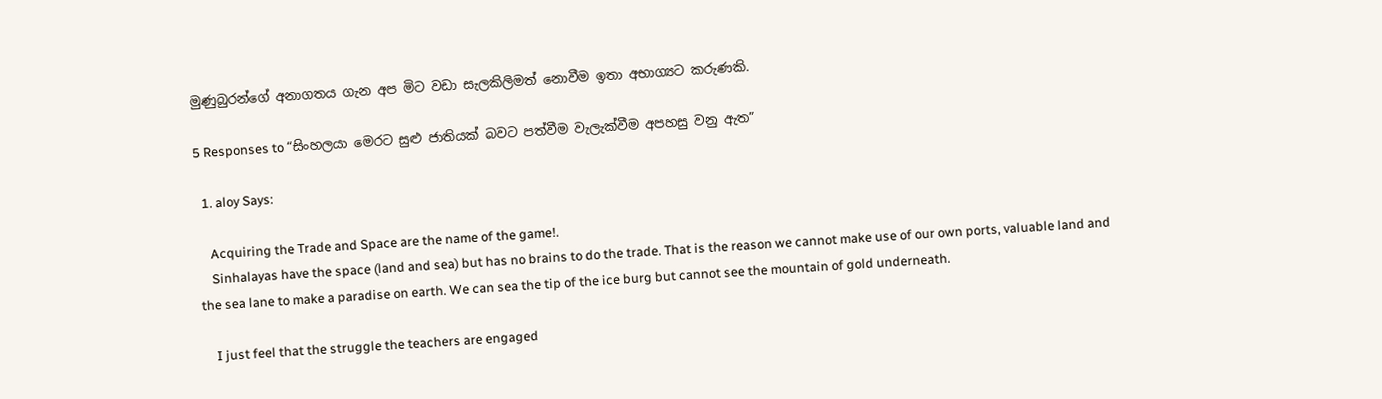මුණුබුරන්ගේ අනාගතය ගැන අප මිට වඩා සැලකිලිමත් නොවීම ඉතා අභාග්‍යට කරුණකි.

5 Responses to “සිංහලයා මෙරට සුළු ජාතියක් බවට පත්වීම වැලැක්වීම අපහසු වනු ඇත”

  1. aloy Says:

    Acquiring the Trade and Space are the name of the game!.
    Sinhalayas have the space (land and sea) but has no brains to do the trade. That is the reason we cannot make use of our own ports, valuable land and the sea lane to make a paradise on earth. We can sea the tip of the ice burg but cannot see the mountain of gold underneath.

    I just feel that the struggle the teachers are engaged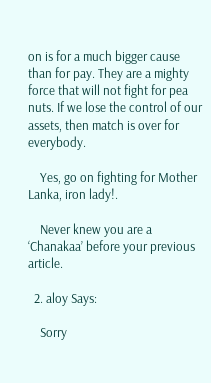on is for a much bigger cause than for pay. They are a mighty force that will not fight for pea nuts. If we lose the control of our assets, then match is over for everybody.

    Yes, go on fighting for Mother Lanka, iron lady!.

    Never knew you are a ‘Chanakaa’ before your previous article.

  2. aloy Says:

    Sorry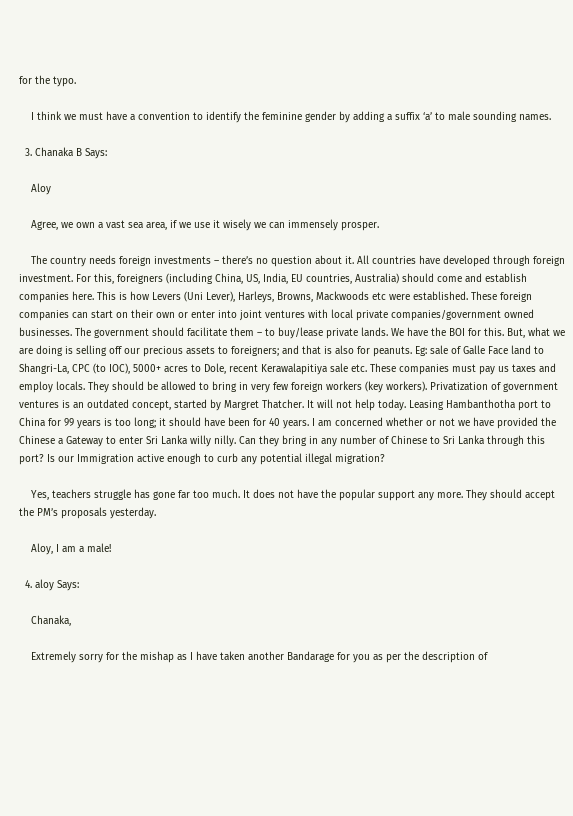for the typo.

    I think we must have a convention to identify the feminine gender by adding a suffix ‘a’ to male sounding names.

  3. Chanaka B Says:

    Aloy

    Agree, we own a vast sea area, if we use it wisely we can immensely prosper.

    The country needs foreign investments – there’s no question about it. All countries have developed through foreign investment. For this, foreigners (including China, US, India, EU countries, Australia) should come and establish companies here. This is how Levers (Uni Lever), Harleys, Browns, Mackwoods etc were established. These foreign companies can start on their own or enter into joint ventures with local private companies/government owned businesses. The government should facilitate them – to buy/lease private lands. We have the BOI for this. But, what we are doing is selling off our precious assets to foreigners; and that is also for peanuts. Eg: sale of Galle Face land to Shangri-La, CPC (to IOC), 5000+ acres to Dole, recent Kerawalapitiya sale etc. These companies must pay us taxes and employ locals. They should be allowed to bring in very few foreign workers (key workers). Privatization of government ventures is an outdated concept, started by Margret Thatcher. It will not help today. Leasing Hambanthotha port to China for 99 years is too long; it should have been for 40 years. I am concerned whether or not we have provided the Chinese a Gateway to enter Sri Lanka willy nilly. Can they bring in any number of Chinese to Sri Lanka through this port? Is our Immigration active enough to curb any potential illegal migration?

    Yes, teachers struggle has gone far too much. It does not have the popular support any more. They should accept the PM’s proposals yesterday.

    Aloy, I am a male!

  4. aloy Says:

    Chanaka,

    Extremely sorry for the mishap as I have taken another Bandarage for you as per the description of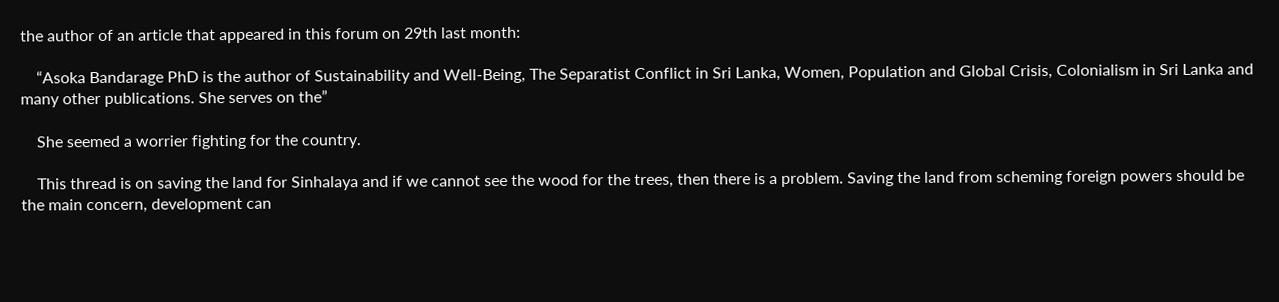the author of an article that appeared in this forum on 29th last month:

    “Asoka Bandarage PhD is the author of Sustainability and Well-Being, The Separatist Conflict in Sri Lanka, Women, Population and Global Crisis, Colonialism in Sri Lanka and many other publications. She serves on the”

    She seemed a worrier fighting for the country.

    This thread is on saving the land for Sinhalaya and if we cannot see the wood for the trees, then there is a problem. Saving the land from scheming foreign powers should be the main concern, development can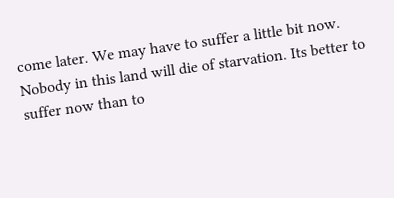come later. We may have to suffer a little bit now. Nobody in this land will die of starvation. Its better to suffer now than to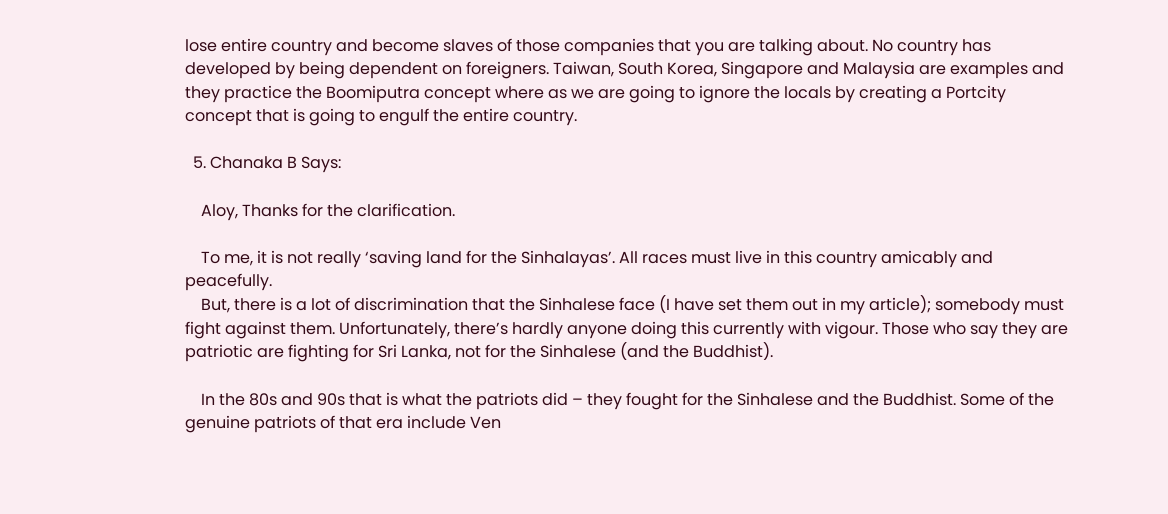lose entire country and become slaves of those companies that you are talking about. No country has developed by being dependent on foreigners. Taiwan, South Korea, Singapore and Malaysia are examples and they practice the Boomiputra concept where as we are going to ignore the locals by creating a Portcity concept that is going to engulf the entire country.

  5. Chanaka B Says:

    Aloy, Thanks for the clarification.

    To me, it is not really ‘saving land for the Sinhalayas’. All races must live in this country amicably and peacefully.
    But, there is a lot of discrimination that the Sinhalese face (I have set them out in my article); somebody must fight against them. Unfortunately, there’s hardly anyone doing this currently with vigour. Those who say they are patriotic are fighting for Sri Lanka, not for the Sinhalese (and the Buddhist).

    In the 80s and 90s that is what the patriots did – they fought for the Sinhalese and the Buddhist. Some of the genuine patriots of that era include Ven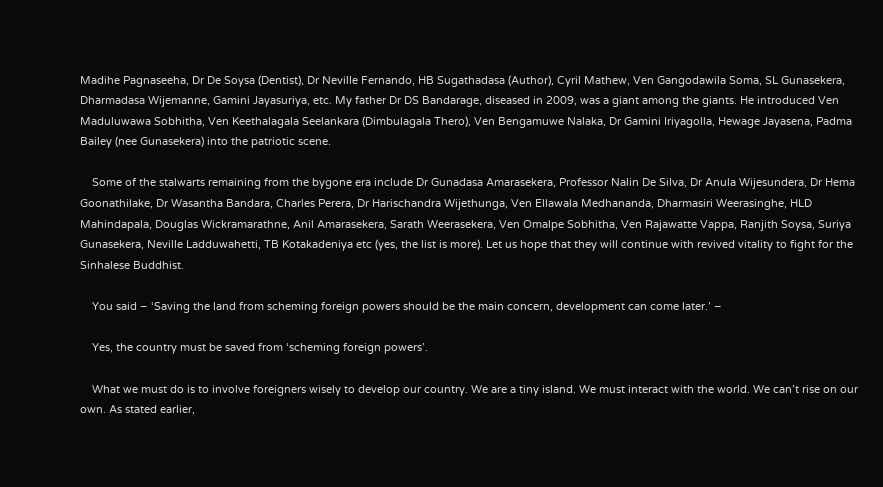Madihe Pagnaseeha, Dr De Soysa (Dentist), Dr Neville Fernando, HB Sugathadasa (Author), Cyril Mathew, Ven Gangodawila Soma, SL Gunasekera, Dharmadasa Wijemanne, Gamini Jayasuriya, etc. My father Dr DS Bandarage, diseased in 2009, was a giant among the giants. He introduced Ven Maduluwawa Sobhitha, Ven Keethalagala Seelankara (Dimbulagala Thero), Ven Bengamuwe Nalaka, Dr Gamini Iriyagolla, Hewage Jayasena, Padma Bailey (nee Gunasekera) into the patriotic scene.

    Some of the stalwarts remaining from the bygone era include Dr Gunadasa Amarasekera, Professor Nalin De Silva, Dr Anula Wijesundera, Dr Hema Goonathilake, Dr Wasantha Bandara, Charles Perera, Dr Harischandra Wijethunga, Ven Ellawala Medhananda, Dharmasiri Weerasinghe, HLD Mahindapala, Douglas Wickramarathne, Anil Amarasekera, Sarath Weerasekera, Ven Omalpe Sobhitha, Ven Rajawatte Vappa, Ranjith Soysa, Suriya Gunasekera, Neville Ladduwahetti, TB Kotakadeniya etc (yes, the list is more). Let us hope that they will continue with revived vitality to fight for the Sinhalese Buddhist.

    You said – ‘Saving the land from scheming foreign powers should be the main concern, development can come later.’ –

    Yes, the country must be saved from ‘scheming foreign powers’.

    What we must do is to involve foreigners wisely to develop our country. We are a tiny island. We must interact with the world. We can’t rise on our own. As stated earlier,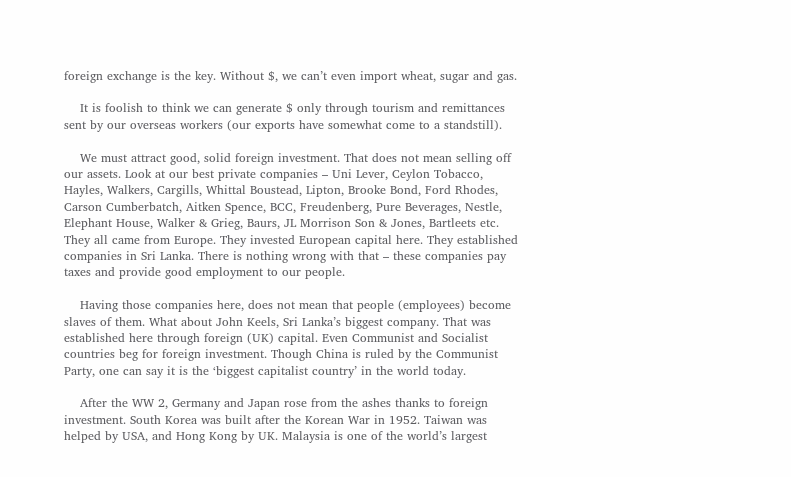foreign exchange is the key. Without $, we can’t even import wheat, sugar and gas.

    It is foolish to think we can generate $ only through tourism and remittances sent by our overseas workers (our exports have somewhat come to a standstill).

    We must attract good, solid foreign investment. That does not mean selling off our assets. Look at our best private companies – Uni Lever, Ceylon Tobacco, Hayles, Walkers, Cargills, Whittal Boustead, Lipton, Brooke Bond, Ford Rhodes, Carson Cumberbatch, Aitken Spence, BCC, Freudenberg, Pure Beverages, Nestle, Elephant House, Walker & Grieg, Baurs, JL Morrison Son & Jones, Bartleets etc. They all came from Europe. They invested European capital here. They established companies in Sri Lanka. There is nothing wrong with that – these companies pay taxes and provide good employment to our people.

    Having those companies here, does not mean that people (employees) become slaves of them. What about John Keels, Sri Lanka’s biggest company. That was established here through foreign (UK) capital. Even Communist and Socialist countries beg for foreign investment. Though China is ruled by the Communist Party, one can say it is the ‘biggest capitalist country’ in the world today.

    After the WW 2, Germany and Japan rose from the ashes thanks to foreign investment. South Korea was built after the Korean War in 1952. Taiwan was helped by USA, and Hong Kong by UK. Malaysia is one of the world’s largest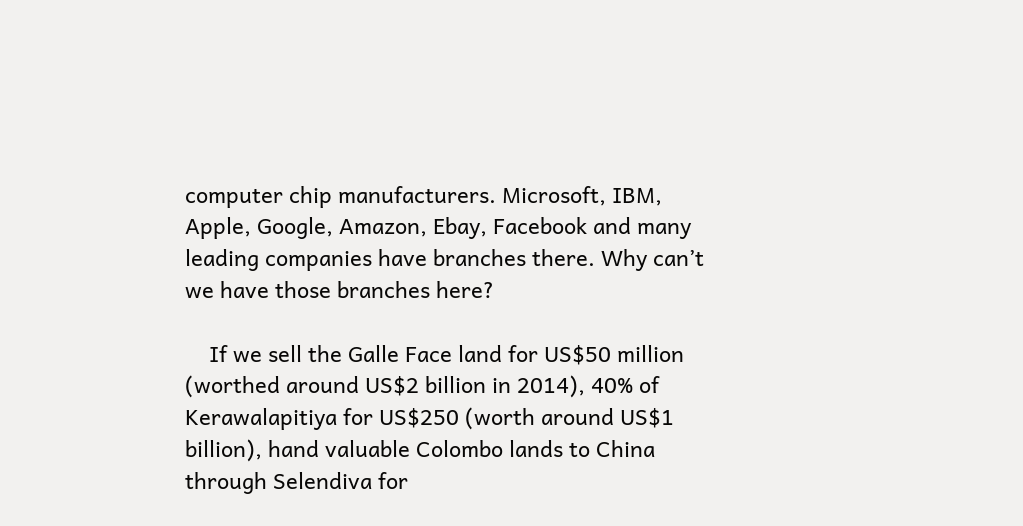computer chip manufacturers. Microsoft, IBM, Apple, Google, Amazon, Ebay, Facebook and many leading companies have branches there. Why can’t we have those branches here?

    If we sell the Galle Face land for US$50 million (worthed around US$2 billion in 2014), 40% of Kerawalapitiya for US$250 (worth around US$1 billion), hand valuable Colombo lands to China through Selendiva for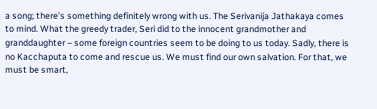a song; there’s something definitely wrong with us. The Serivanija Jathakaya comes to mind. What the greedy trader, Seri did to the innocent grandmother and granddaughter – some foreign countries seem to be doing to us today. Sadly, there is no Kacchaputa to come and rescue us. We must find our own salvation. For that, we must be smart,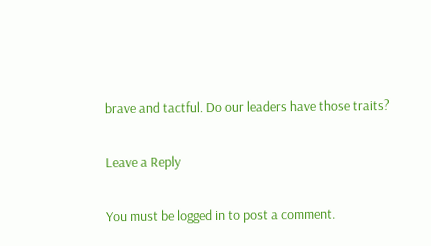brave and tactful. Do our leaders have those traits?

Leave a Reply

You must be logged in to post a comment.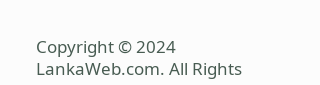Copyright © 2024 LankaWeb.com. All Rights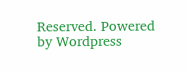Reserved. Powered by Wordpress